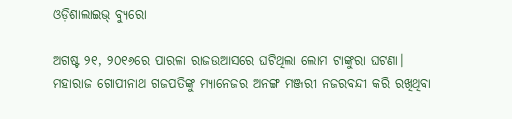ଓଡ଼ିଶାଲାଇଭ୍‌ ବ୍ୟୁରୋ

ଅଗଷ୍ଟ ୨୧, ୨୦୧୬ରେ ପାରଳା ରାଜଉଆସରେ ଘଟିଥିଲା ଲୋମ ଟାଙ୍କୁରା ଘଟଣା। ମହାରାଜ ଗୋପୀନାଥ ଗଜପତିଙ୍କୁ ମ୍ୟାନେଜର ଅନଙ୍ଗ ମଞ୍ଜରୀ ନଜରବନ୍ଦୀ କରି ରଖିଥିବା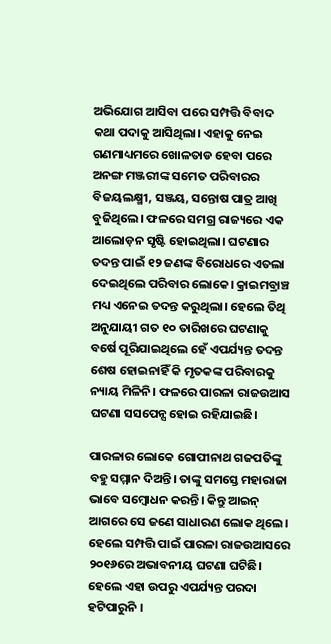ଅଭିଯୋଗ ଆସିବା ପରେ ସମ୍ପତ୍ତି ବିବାଦ କଥା ପଦାକୁ ଆସିଥିଲା। ଏହାକୁ ନେଇ ଗଣମାଧ୍ୟମରେ ଖୋଳତାଡ ହେବା ପରେ ଅନଙ୍ଗ ମଞ୍ଜରୀଙ୍କ ସମେତ ପରିବାରର ବିଜୟଲକ୍ଷ୍ମୀ, ସଞ୍ଜୟ, ସନ୍ତୋଷ ପାତ୍ର ଆଖି ବୁଜିଥିଲେ। ଫଳରେ ସମଗ୍ର ରାଜ୍ୟରେ ଏକ ଆଲୋଡ଼ନ ସୃଷ୍ଟି ହୋଇଥିଲା। ଘଟଣାର ତଦନ୍ତ ପାଇଁ ୧୨ ଜଣଙ୍କ ବିରୋଧରେ ଏତଲା ଦେଇଥିଲେ ପରିବାର ଲୋକେ। କ୍ରାଇମବ୍ରାଞ୍ଚ ମଧ୍ୟ ଏନେଇ ତଦନ୍ତ କରୁଥିଲା। ହେଲେ ତିଥି ଅନୁଯାୟୀ ଗତ ୧୦ ତାରିଖରେ ଘଟଣାକୁ ବର୍ଷେ ପୂରିଯାଇଥିଲେ ହେଁ ଏପର୍ଯ୍ୟନ୍ତ ତଦନ୍ତ ଶେଷ ହୋଇନାହିଁ କି ମୃତକଙ୍କ ପରିବାରକୁ ନ୍ୟାୟ ମିଳିନି। ଫଳରେ ପାରଳା ରାଜଉଆସ ଘଟଣା ସସପେନ୍ସ ହୋଇ ରହିଯାଇଛି।

ପାରଳାର ଲୋକେ ଗୋପୀନାଥ ଗଜପତିଙ୍କୁ ବହୁ ସମ୍ମାନ ଦିଅନ୍ତି। ତାଙ୍କୁ ସମସ୍ତେ ମହାରାଜା ଭାବେ ସମ୍ବୋଧନ କରନ୍ତି। କିନ୍ତୁ ଆଇନ୍‍ ଆଗରେ ସେ ଜଣେ ସାଧାରଣ ଲୋକ ଥିଲେ। ହେଲେ ସମ୍ପତ୍ତି ପାଇଁ ପାରଳା ରାଜଉଆସରେ ୨୦୧୬ରେ ଅଭାବନୀୟ ଘଟଣା ଘଟିଛି। ହେଲେ ଏହା ଉପରୁ ଏପର୍ଯ୍ୟନ୍ତ ପରଦା ହଟିପାରୁନି ।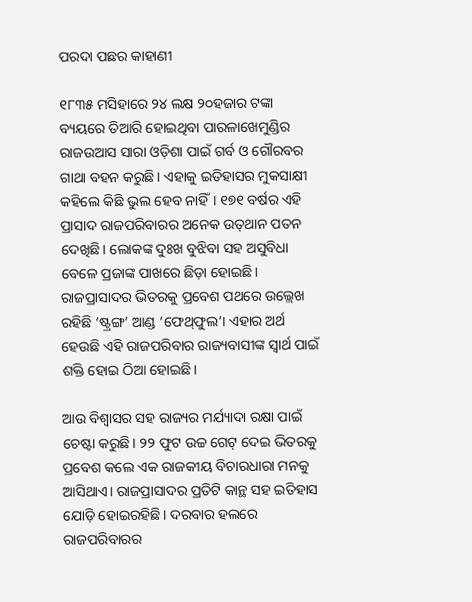ପରଦା ପଛର କାହାଣୀ

୧୮୩୫ ମସିହାରେ ୨୪ ଲକ୍ଷ ୨୦ହଜାର ଟଙ୍କା ବ୍ୟୟରେ ତିଆରି ହୋଇଥିବା ପାରଳାଖେମୁଣ୍ଡିର ରାଜଉଆସ ସାରା ଓଡ଼ିଶା ପାଇଁ ଗର୍ବ ଓ ଗୌରବର ଗାଥା ବହନ କରୁଛି। ଏହାକୁ ଇତିହାସର ମୁକସାକ୍ଷୀ କହିଲେ କିଛି ଭୁଲ ହେବ ନାହିଁ। ୧୭୧ ବର୍ଷର ଏହି ପ୍ରାସାଦ ରାଜପରିବାରର ଅନେକ ଉତ୍‌ଥାନ ପତନ ଦେଖିଛି। ଲୋକଙ୍କ ଦୁଃଖ ବୁଝିବା ସହ ଅସୁବିଧା ବେଳେ ପ୍ରଜାଙ୍କ ପାଖରେ ଛିଡ଼ା ହୋଇଛି। ରାଜପ୍ରାସାଦର ଭିତରକୁ ପ୍ରବେଶ ପଥରେ ଉଲ୍ଲେଖ ରହିଛି ‘ଷ୍ଟ୍ରଙ୍ଗ’ ଆଣ୍ଡ ‘ଫେଥ୍‍ଫୁଲ’। ଏହାର ଅର୍ଥ ହେଉଛି ଏହି ରାଜପରିବାର ରାଜ୍ୟବାସୀଙ୍କ ସ୍ୱାର୍ଥ ପାଇଁ ଶକ୍ତି ହୋଇ ଠିଆ ହୋଇଛି।

ଆଉ ବିଶ୍ୱାସର ସହ ରାଜ୍ୟର ମର୍ଯ୍ୟାଦା ରକ୍ଷା ପାଇଁ ଚେଷ୍ଟା କରୁଛି। ୨୨ ଫୁଟ ଉଚ୍ଚ ଗେଟ୍‍ ଦେଇ ଭିତରକୁ ପ୍ରବେଶ କଲେ ଏକ ରାଜକୀୟ ବିଚାରଧାରା ମନକୁ ଆସିଥାଏ। ରାଜପ୍ରାସାଦର ପ୍ରତିଟି କାନ୍ଥ ସହ ଇତିହାସ ଯୋଡ଼ି ହୋଇରହିଛି। ଦରବାର ହଲରେ ରାଜପରିବାରର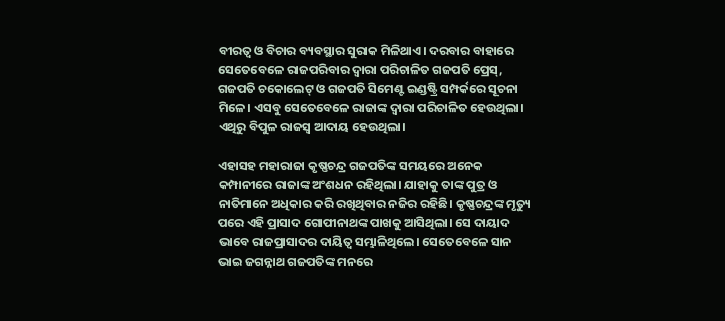ବୀରତ୍ୱ ଓ ବିଚାର ବ୍ୟବସ୍ଥାର ସୁରାକ ମିଳିଥାଏ। ଦରବାର ବାହାରେ ସେତେବେଳେ ରାଜପରିବାର ଦ୍ୱାରା ପରିଚାଳିତ ଗଜପତି ପ୍ରେସ୍‍, ଗଜପତି ଚକୋଲେଟ୍‍ ଓ ଗଜପତି ସିମେଣ୍ଟ ଇଣ୍ଡଷ୍ଟ୍ରି ସମ୍ପର୍କରେ ସୂଚନା ମିଳେ। ଏସବୁ ସେତେବେଳେ ରାଜାଙ୍କ ଦ୍ୱାରା ପରିଚାଳିତ ହେଉଥିଲା। ଏଥିରୁ ବିପୁଳ ରାଜସ୍ୱ ଆଦାୟ ହେଉଥିଲା।

ଏହାସହ ମହାରାଜା କୃଷ୍ଣଚନ୍ଦ୍ର ଗଜପତିଙ୍କ ସମୟରେ ଅନେକ କମ୍ପାନୀରେ ରାଜାଙ୍କ ଅଂଶଧନ ରହିଥିଲା। ଯାହାକୁ ତାଙ୍କ ପୁତ୍ର ଓ ନାତିମାନେ ଅଧିକାର କରି ରଖିଥିବାର ନଜିର ରହିଛି। କୃଷ୍ଣଚନ୍ଦ୍ରଙ୍କ ମୃତ୍ୟୁ ପରେ ଏହି ପ୍ରାସାଦ ଗୋପୀନାଥଙ୍କ ପାଖକୁ ଆସିଥିଲା। ସେ ଦାୟାଦ ଭାବେ ରାଜପ୍ରାସାଦର ଦାୟିତ୍ୱ ସମ୍ଭାଳିଥିଲେ। ସେତେବେଳେ ସାନ ଭାଇ ଜଗନ୍ନାଥ ଗଜପତିଙ୍କ ମନରେ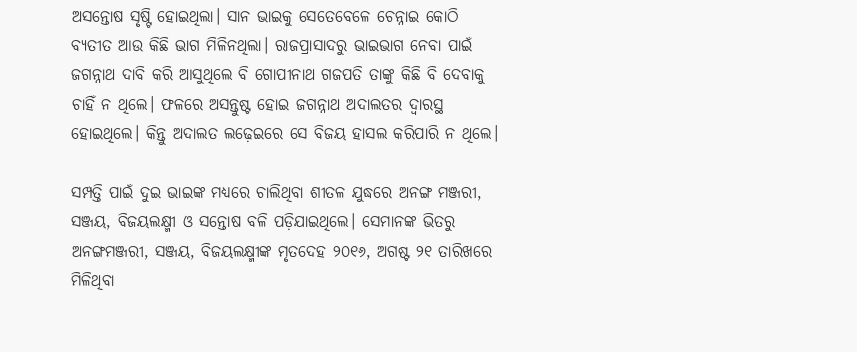ଅସନ୍ତୋଷ ସୃଷ୍ଟି ହୋଇଥିଲା। ସାନ ଭାଇକୁ ସେତେବେଳେ ଚେନ୍ନାଇ କୋଠି ବ୍ୟତୀତ ଆଉ କିଛି ଭାଗ ମିଳିନଥିଲା। ରାଜପ୍ରାସାଦରୁ ଭାଇଭାଗ ନେବା ପାଇଁ ଜଗନ୍ନାଥ ଦାବି କରି ଆସୁଥିଲେ ବି ଗୋପୀନାଥ ଗଜପତି ତାଙ୍କୁ କିଛି ବି ଦେବାକୁ ଚାହିଁ ନ ଥିଲେ। ଫଳରେ ଅସନ୍ତୁଷ୍ଟ ହୋଇ ଜଗନ୍ନାଥ ଅଦାଲତର ଦ୍ୱାରସ୍ଥ ହୋଇଥିଲେ। କିନ୍ତୁ ଅଦାଲତ ଲଢ଼େଇରେ ସେ ବିଜୟ ହାସଲ କରିପାରି ନ ଥିଲେ।

ସମ୍ପତ୍ତି ପାଇଁ ଦୁଇ ଭାଇଙ୍କ ମଧ୍ୟରେ ଚାଲିଥିବା ଶୀତଳ ଯୁଦ୍ଧରେ ଅନଙ୍ଗ ମଞ୍ଜରୀ, ସଞ୍ଜୟ, ବିଜୟଲକ୍ଷ୍ମୀ ଓ ସନ୍ତୋଷ ବଳି ପଡ଼ିଯାଇଥିଲେ। ସେମାନଙ୍କ ଭିତରୁ ଅନଙ୍ଗମଞ୍ଜରୀ, ସଞ୍ଜୟ, ବିଜୟଲକ୍ଷ୍ମୀଙ୍କ ମୃତଦେହ ୨୦୧୬, ଅଗଷ୍ଟ ୨୧ ତାରିଖରେ ମିଳିଥିବା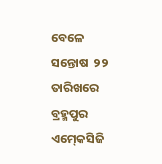ବେଳେ ସନ୍ତୋଷ  ୨୨ ତାରିଖରେ ବ୍ରହ୍ମପୁର ଏମ୍‍କେସିଜି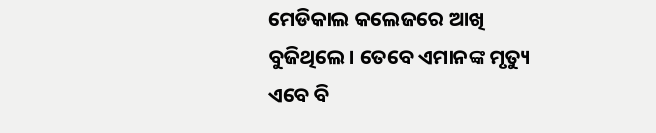ମେଡିକାଲ କଲେଜରେ ଆଖି ବୁଜିଥିଲେ। ତେବେ ଏମାନଙ୍କ ମୃତ୍ୟୁ ଏବେ ବି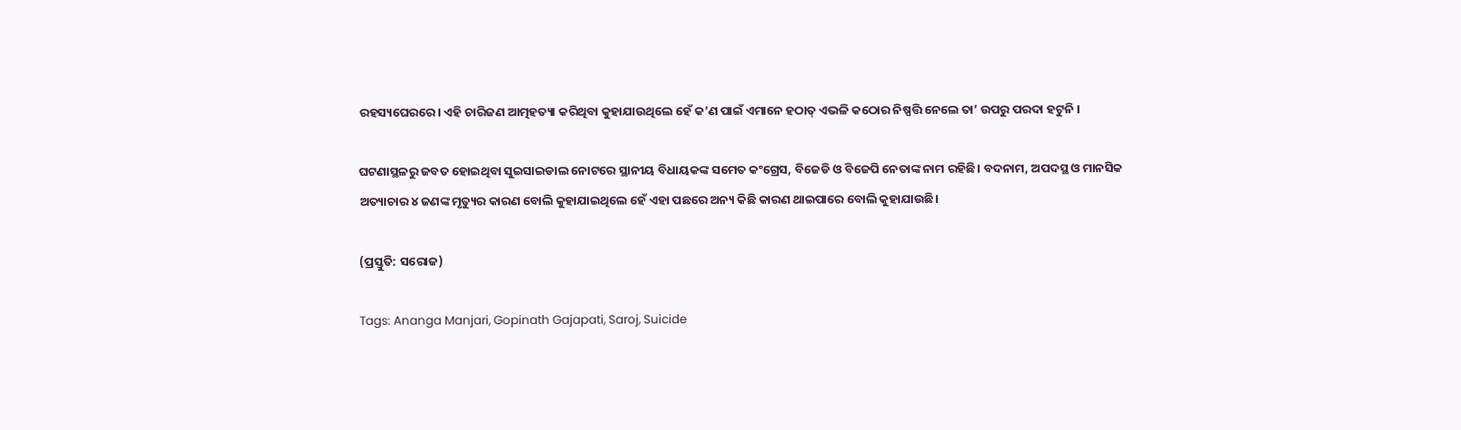ରହସ୍ୟଘେରରେ। ଏହି ଚାରିଜଣ ଆତ୍ମହତ୍ୟା କରିଥିବା କୁହାଯାଉଥିଲେ ହେଁ କ’ଣ ପାଇଁ ଏମାନେ ହଠାତ୍‍ ଏଭଳି କଠୋର ନିଷ୍ପତ୍ତି ନେଲେ ତା’ ଉପରୁ ପରଦା ହଟୁନି ।

ଘଟଣାସ୍ଥଳରୁ ଜବତ ହୋଇଥିବା ସୁଇସାଇଡାଲ ନୋଟରେ ସ୍ଥାନୀୟ ବିଧାୟକଙ୍କ ସମେତ କଂଗ୍ରେସ, ବିଜେଡି ଓ ବିଜେପି ନେତାଙ୍କ ନାମ ରହିଛି। ବଦନାମ, ଅପଦସ୍ଥ ଓ ମାନସିକ ଅତ୍ୟାଚାର ୪ ଜଣଙ୍କ ମୃତ୍ୟୁର କାରଣ ବୋଲି କୁହାଯାଇଥିଲେ ହେଁ ଏହା ପଛରେ ଅନ୍ୟ କିଛି କାରଣ ଥାଇପାରେ ବୋଲି କୁହାଯାଉଛି।

(ପ୍ରସ୍ତୁତି: ସରୋଜ)

Tags: Ananga Manjari, Gopinath Gajapati, Saroj, Suicide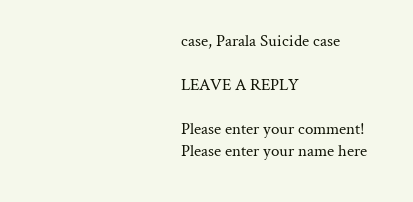case, Parala Suicide case

LEAVE A REPLY

Please enter your comment!
Please enter your name here